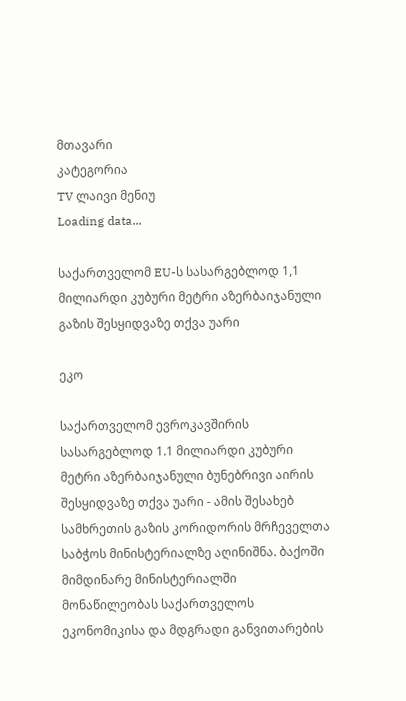მთავარი
კატეგორია
TV ლაივი მენიუ
Loading data...

საქართველომ EU-ს სასარგებლოდ 1,1 მილიარდი კუბური მეტრი აზერბაიჯანული გაზის შესყიდვაზე თქვა უარი

ეკო

საქართველომ ევროკავშირის სასარგებლოდ 1.1 მილიარდი კუბური მეტრი აზერბაიჯანული ბუნებრივი აირის შესყიდვაზე თქვა უარი - ამის შესახებ სამხრეთის გაზის კორიდორის მრჩეველთა საბჭოს მინისტერიალზე აღინიშნა. ბაქოში მიმდინარე მინისტერიალში მონაწილეობას საქართველოს ეკონომიკისა და მდგრადი განვითარების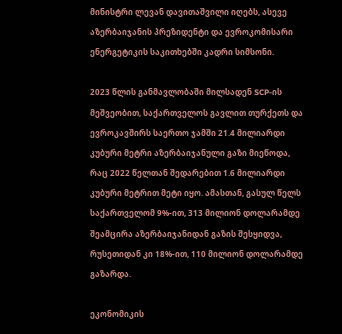მინისტრი ლევან დავითაშვილი იღებს, ასევე აზერბაიჯანის პრეზიდენტი და ევროკომისარი ენერგეტიკის საკითხებში კადრი სიმსონი.

2023 წლის განმავლობაში მილსადენ SCP-ის მეშვეობით, საქართველოს გავლით თურქეთს და ევროკავშირს საერთო ჯამში 21.4 მილიარდი კუბური მეტრი აზერბაიჯანული გაზი მიეწოდა, რაც 2022 წელთან შედარებით 1.6 მილიარდი კუბური მეტრით მეტი იყო. ამასთან, გასულ წელს საქართველომ 9%-ით, 313 მილიონ დოლარამდე შეამცირა აზერბაიჯანიდან გაზის შესყიდვა, რუსეთიდან კი 18%-ით, 110 მილიონ დოლარამდე გაზარდა.

ეკონომიკის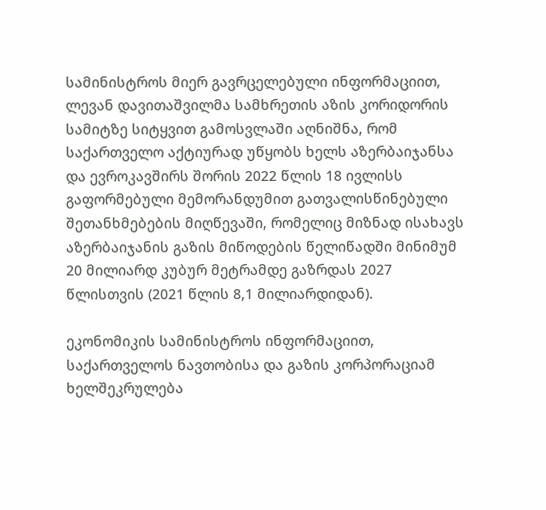სამინისტროს მიერ გავრცელებული ინფორმაციით, ლევან დავითაშვილმა სამხრეთის აზის კორიდორის სამიტზე სიტყვით გამოსვლაში აღნიშნა, რომ საქართველო აქტიურად უწყობს ხელს აზერბაიჯანსა და ევროკავშირს შორის 2022 წლის 18 ივლისს გაფორმებული მემორანდუმით გათვალისწინებული შეთანხმებების მიღწევაში, რომელიც მიზნად ისახავს აზერბაიჯანის გაზის მიწოდების წელიწადში მინიმუმ 20 მილიარდ კუბურ მეტრამდე გაზრდას 2027 წლისთვის (2021 წლის 8,1 მილიარდიდან).

ეკონომიკის სამინისტროს ინფორმაციით, საქართველოს ნავთობისა და გაზის კორპორაციამ ხელშეკრულება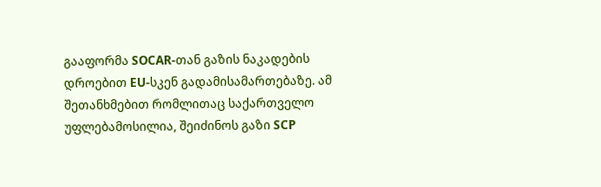გააფორმა SOCAR-თან გაზის ნაკადების დროებით EU-სკენ გადამისამართებაზე. ამ შეთანხმებით რომლითაც საქართველო უფლებამოსილია, შეიძინოს გაზი SCP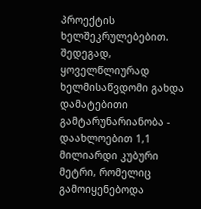პროექტის ხელშეკრულებებით. შედეგად, ყოველწლიურად ხელმისაწვდომი გახდა დამატებითი გამტარუნარიანობა - დაახლოებით 1,1 მილიარდი კუბური მეტრი, რომელიც გამოიყენებოდა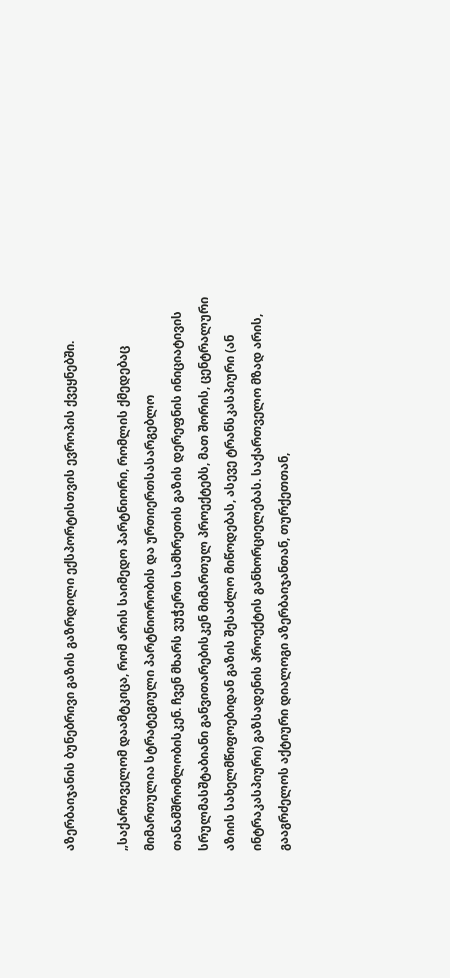აზერბაიჯანის ბუნებრივი გაზის გაზრდილი ექსპორტისთვის ევროპის ქვეყნებში.

„საქართველომ დაამტკიცა, რომ არის საიმედო პარტნიორი, რომლის ქმედებაც მიმართულია სტრატეგიული პარტნიორობის და ურთიერთსასარგებლო თანამშრომლობისკენ. ჩვენ მხარს ვუჭერთ სამხრეთის გაზის დერეფნის ინიციატივის სრულმასშტაბიანი განვითარებისკენ მიმართულ პროექტებს, მათ შორის, ცენტრალური აზიის სახელმწიფოებიდან გაზის შესაძლო მიწოდებას, ასევე ტრანსკასპიური (ან ინტრაკასპიური) გაზსადენის პროექტის განხორციელებას. საქართველო მზად არის, გააგრძელოს აქტიური დიალოგი აზერბაიჯანთან, თურქეთთან,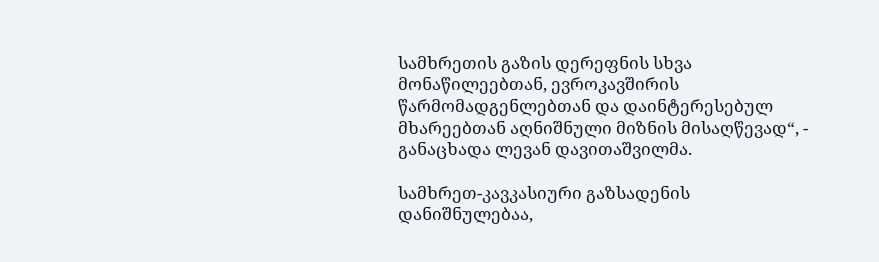სამხრეთის გაზის დერეფნის სხვა მონაწილეებთან, ევროკავშირის წარმომადგენლებთან და დაინტერესებულ მხარეებთან აღნიშნული მიზნის მისაღწევად“, - განაცხადა ლევან დავითაშვილმა.

სამხრეთ-კავკასიური გაზსადენის დანიშნულებაა,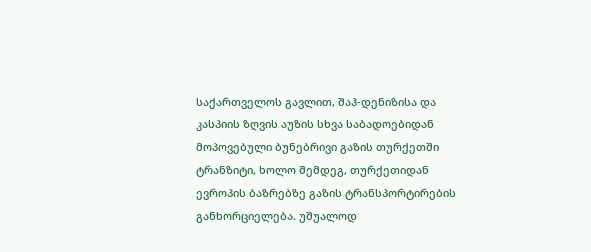საქართველოს გავლით, შაჰ-დენიზისა და კასპიის ზღვის აუზის სხვა საბადოებიდან მოპოვებული ბუნებრივი გაზის თურქეთში ტრანზიტი, ხოლო შემდეგ, თურქეთიდან ევროპის ბაზრებზე გაზის ტრანსპორტირების განხორციელება. უშუალოდ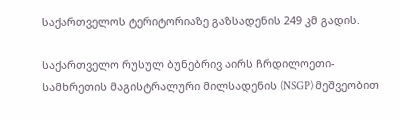საქართველოს ტერიტორიაზე გაზსადენის 249 კმ გადის.

საქართველო რუსულ ბუნებრივ აირს ჩრდილოეთი-სამხრეთის მაგისტრალური მილსადენის (NSGP) მეშვეობით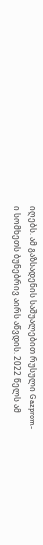იღებს. ამ გაზსადენის საშუალებით რუსული Gazprom-ი სომხეთს ბუნებრივ აირს აწვდის. 2022 წელს ამ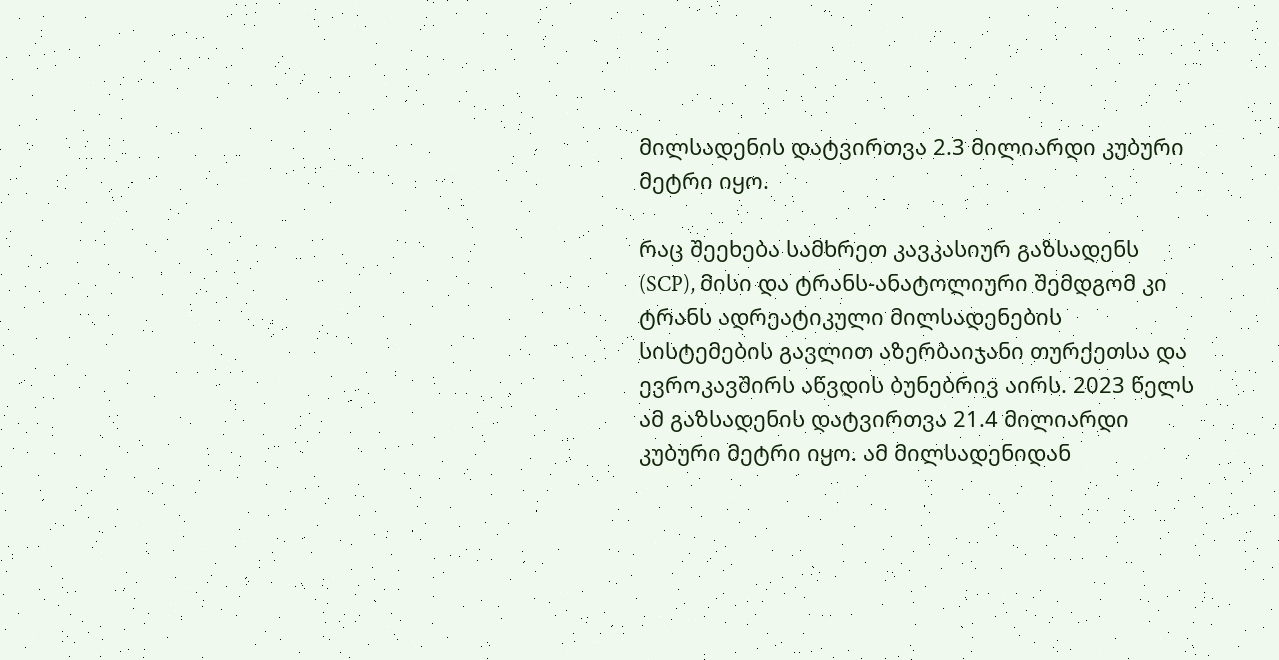მილსადენის დატვირთვა 2.3 მილიარდი კუბური მეტრი იყო.

რაც შეეხება სამხრეთ კავკასიურ გაზსადენს (SCP), მისი და ტრანს-ანატოლიური შემდგომ კი ტრანს ადრეატიკული მილსადენების სისტემების გავლით აზერბაიჯანი თურქეთსა და ევროკავშირს აწვდის ბუნებრივ აირს. 2023 წელს ამ გაზსადენის დატვირთვა 21.4 მილიარდი კუბური მეტრი იყო. ამ მილსადენიდან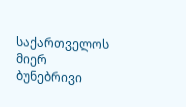საქართველოს მიერ ბუნებრივი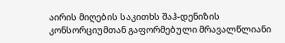აირის მიღების საკითხს შაჰ-დენიზის კონსორციუმთან გაფორმებული მრავალწლიანი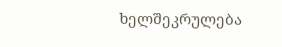ხელშეკრულება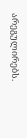არეგულირებს.